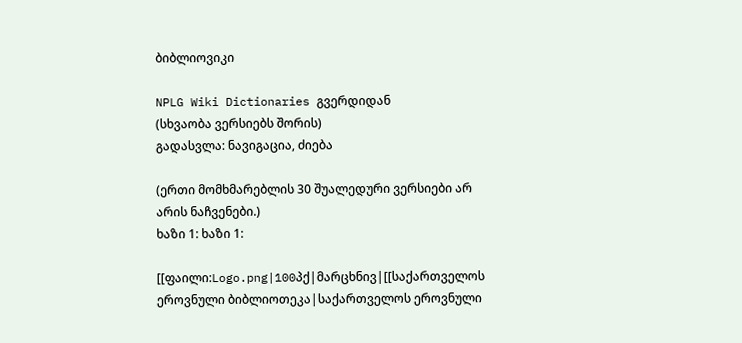ბიბლიოვიკი

NPLG Wiki Dictionaries გვერდიდან
(სხვაობა ვერსიებს შორის)
გადასვლა: ნავიგაცია, ძიება

(ერთი მომხმარებლის 30 შუალედური ვერსიები არ არის ნაჩვენები.)
ხაზი 1: ხაზი 1:

[[ფაილი:Logo.png|100პქ|მარცხნივ|[[საქართველოს ეროვნული ბიბლიოთეკა|საქართველოს ეროვნული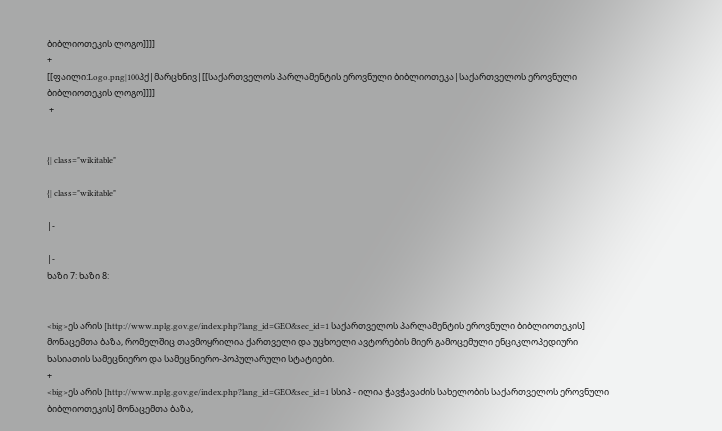ბიბლიოთეკის ლოგო]]]]
+
[[ფაილი:Logo.png|100პქ|მარცხნივ|[[საქართველოს პარლამენტის ეროვნული ბიბლიოთეკა|საქართველოს ეროვნული ბიბლიოთეკის ლოგო]]]]
 +


{| class="wikitable"

{| class="wikitable"

|-

|-
ხაზი 7: ხაზი 8:


<big>ეს არის [http://www.nplg.gov.ge/index.php?lang_id=GEO&sec_id=1 საქართველოს პარლამენტის ეროვნული ბიბლიოთეკის] მონაცემთა ბაზა, რომელშიც თავმოყრილია ქართველი და უცხოელი ავტორების მიერ გამოცემული ენციკლოპედიური ხასიათის სამეცნიერო და სამეცნიერო-პოპულარული სტატიები.
+
<big>ეს არის [http://www.nplg.gov.ge/index.php?lang_id=GEO&sec_id=1 სსიპ - ილია ჭავჭავაძის სახელობის საქართველოს ეროვნული ბიბლიოთეკის] მონაცემთა ბაზა,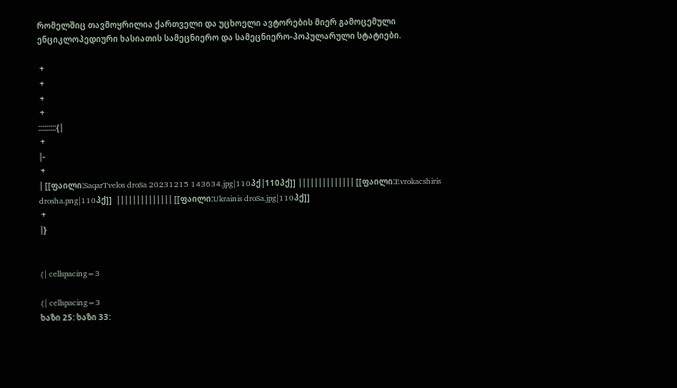რომელშიც თავმოყრილია ქართველი და უცხოელი ავტორების მიერ გამოცემული ენციკლოპედიური ხასიათის სამეცნიერო და სამეცნიერო-პოპულარული სტატიები.

 +
 +
 +
 +
:::::::::{|
 +
|-
 +
| [[ფაილი:SaqarTvelos droSa 20231215 143634.jpg|110პქ|110პქ]] |||||||||||||| [[ფაილი:Evrokacshiris drosha.png|110პქ]]  |||||||||||||| [[ფაილი:Ukrainis droSa.jpg|110პქ]]
 +
|}


{| cellspacing=3

{| cellspacing=3
ხაზი 25: ხაზი 33: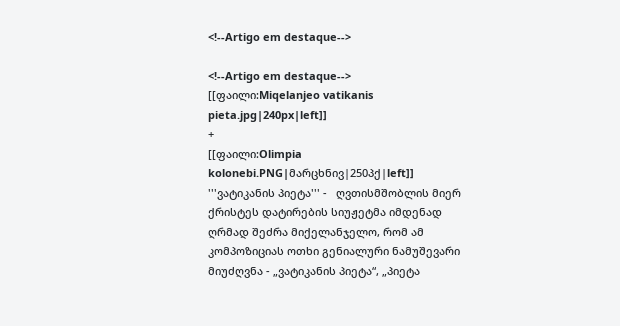<!--Artigo em destaque-->

<!--Artigo em destaque-->
[[ფაილი:Miqelanjeo vatikanis pieta.jpg|240px|left]]
+
[[ფაილი:Olimpia kolonebi.PNG|მარცხნივ|250პქ|left]]
'''ვატიკანის პიეტა''' -   ღვთისმშობლის მიერ ქრისტეს დატირების სიუჟეტმა იმდენად ღრმად შეძრა მიქელანჯელო, რომ ამ კომპოზიციას ოთხი გენიალური ნამუშევარი მიუძღვნა - „ვატიკანის პიეტა“, „პიეტა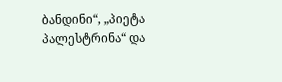ბანდინი“, „პიეტა პალესტრინა“ და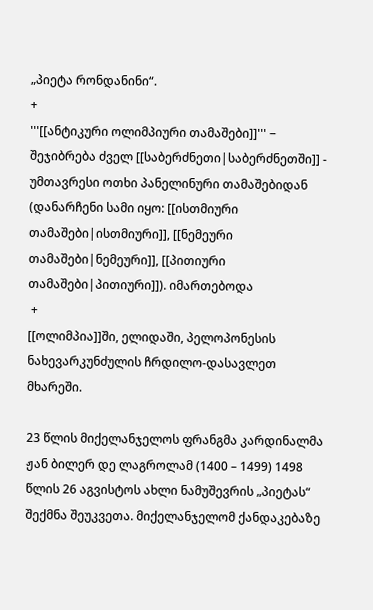„პიეტა რონდანინი“.
+
'''[[ანტიკური ოლიმპიური თამაშები]]''' − შეჯიბრება ძველ [[საბერძნეთი|საბერძნეთში]] - უმთავრესი ოთხი პანელინური თამაშებიდან (დანარჩენი სამი იყო: [[ისთმიური თამაშები|ისთმიური]], [[ნემეური თამაშები|ნემეური]], [[პითიური თამაშები|პითიური]]). იმართებოდა
 +
[[ოლიმპია]]ში, ელიდაში, პელოპონესის ნახევარკუნძულის ჩრდილო-დასავლეთ მხარეში.

23 წლის მიქელანჯელოს ფრანგმა კარდინალმა ჟან ბილერ დე ლაგროლამ (1400 – 1499) 1498 წლის 26 აგვისტოს ახლი ნამუშევრის „პიეტას“ შექმნა შეუკვეთა. მიქელანჯელომ ქანდაკებაზე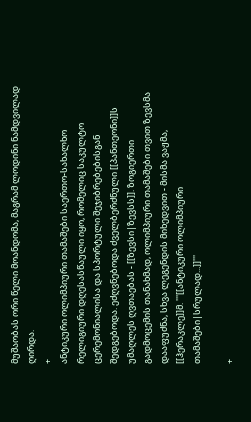მუშაობას ორი წელი მოანდომა, მაგრამ ლოდინი ნამდვილად ღირდა.
+
ანტიკური ოლიმპიური თამაშები საერთო-სახალხო რელიგიური დღესასწაული იყო, რომელიც საკულტო ცერემონიალისა და სპორტული შეჯიბრებებისგან შედგებოდა. ეძღვნებოდა ძველბერძნული [[პანთეონი]]ს უმაღლეს ღვთაებას - [[ზევსი|ზევსს]]. ზოგიერთი გადმოცემის თანახმად, ოლიმპიური თამაშები თვით ზევსმა დააფუძნა, სხვა ლეგენდის მიხედვით - მისმა ვაჟმა, [[ჰერაკლე]]მ. '''[[ანტიკური ოლიმპიური თამაშები|სრულად...]]'''

+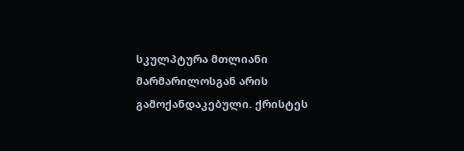სკულპტურა მთლიანი მარმარილოსგან არის გამოქანდაკებული. ქრისტეს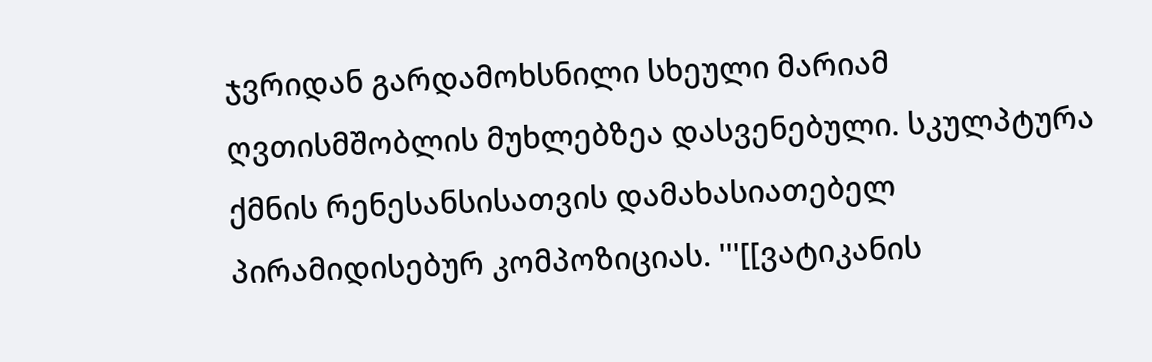ჯვრიდან გარდამოხსნილი სხეული მარიამ ღვთისმშობლის მუხლებზეა დასვენებული. სკულპტურა ქმნის რენესანსისათვის დამახასიათებელ პირამიდისებურ კომპოზიციას. '''[[ვატიკანის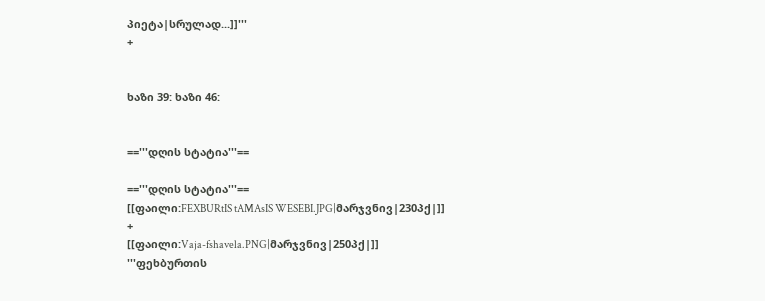პიეტა|სრულად...]]'''
+


ხაზი 39: ხაზი 46:


=='''დღის სტატია'''==

=='''დღის სტატია'''==
[[ფაილი:FEXBURtIS tAMAsIS WESEBI.JPG|მარჯვნივ|230პქ|]]
+
[[ფაილი:Vaja-fshavela.PNG|მარჯვნივ|250პქ|]]
'''ფეხბურთის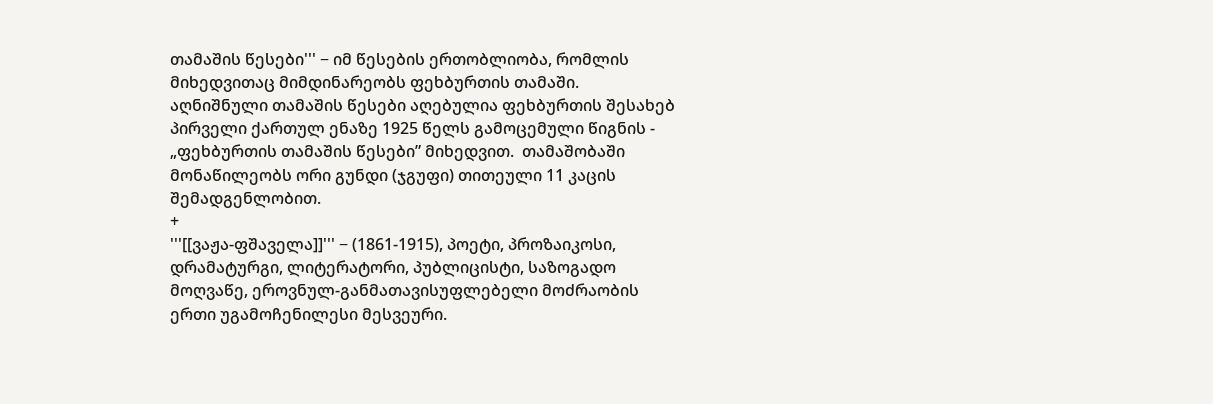თამაშის წესები''' − იმ წესების ერთობლიობა, რომლის მიხედვითაც მიმდინარეობს ფეხბურთის თამაში. აღნიშნული თამაშის წესები აღებულია ფეხბურთის შესახებ პირველი ქართულ ენაზე 1925 წელს გამოცემული წიგნის - „ფეხბურთის თამაშის წესები” მიხედვით.  თამაშობაში მონაწილეობს ორი გუნდი (ჯგუფი) თითეული 11 კაცის შემადგენლობით.
+
'''[[ვაჟა-ფშაველა]]''' − (1861-1915), პოეტი, პროზაიკოსი, დრამატურგი, ლიტერატორი, პუბლიცისტი, საზოგადო მოღვაწე, ეროვნულ-განმათავისუფლებელი მოძრაობის ერთი უგამოჩენილესი მესვეური.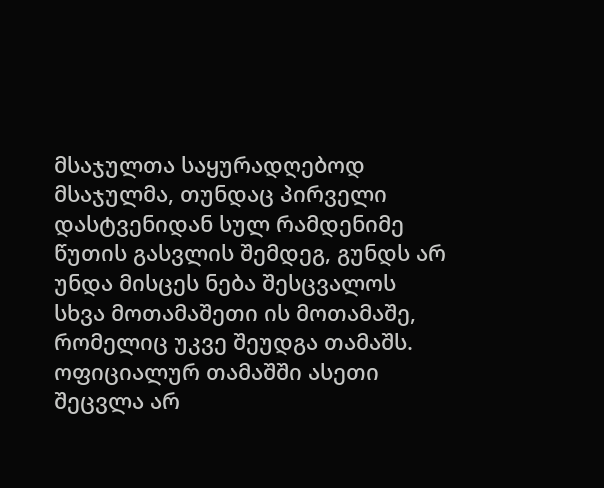მსაჯულთა საყურადღებოდ მსაჯულმა, თუნდაც პირველი დასტვენიდან სულ რამდენიმე წუთის გასვლის შემდეგ, გუნდს არ უნდა მისცეს ნება შესცვალოს სხვა მოთამაშეთი ის მოთამაშე, რომელიც უკვე შეუდგა თამაშს. ოფიციალურ თამაშში ასეთი შეცვლა არ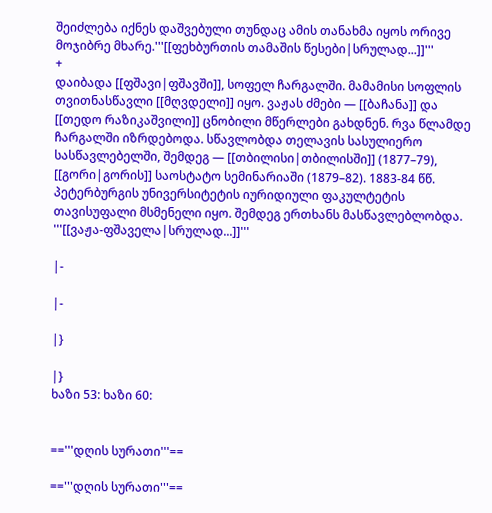შეიძლება იქნეს დაშვებული თუნდაც ამის თანახმა იყოს ორივე მოჯიბრე მხარე.'''[[ფეხბურთის თამაშის წესები|სრულად...]]'''
+
დაიბადა [[ფშავი|ფშავში]], სოფელ ჩარგალში. მამამისი სოფლის თვითნასწავლი [[მღვდელი]] იყო. ვაჟას ძმები — [[ბაჩანა]] და [[თედო რაზიკაშვილი]] ცნობილი მწერლები გახდნენ. რვა წლამდე ჩარგალში იზრდებოდა. სწავლობდა თელავის სასულიერო სასწავლებელში, შემდეგ — [[თბილისი|თბილისში]] (1877–79), [[გორი|გორის]] საოსტატო სემინარიაში (1879–82). 1883-84 წწ. პეტერბურგის უნივერსიტეტის იურიდიული ფაკულტეტის თავისუფალი მსმენელი იყო. შემდეგ ერთხანს მასწავლებლობდა. '''[[ვაჟა-ფშაველა|სრულად...]]'''

|-

|-

|}

|}
ხაზი 53: ხაზი 60:


=='''დღის სურათი'''==

=='''დღის სურათი'''==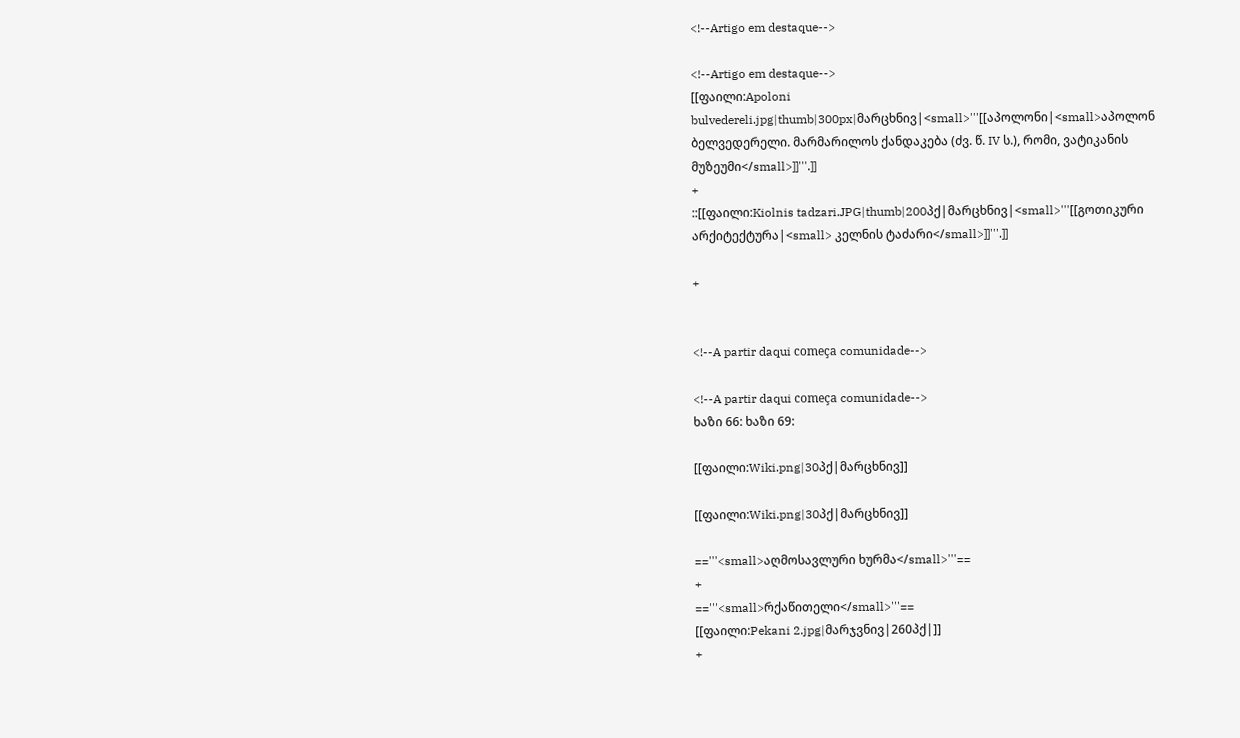<!--Artigo em destaque-->

<!--Artigo em destaque-->
[[ფაილი:Apoloni bulvedereli.jpg|thumb|300px|მარცხნივ|<small>'''[[აპოლონი|<small>აპოლონ ბელვედერელი. მარმარილოს ქანდაკება (ძვ. წ. IV ს.), რომი, ვატიკანის მუზეუმი</small>]]'''.]]
+
::[[ფაილი:Kiolnis tadzari.JPG|thumb|200პქ|მარცხნივ|<small>'''[[გოთიკური არქიტექტურა|<small> კელნის ტაძარი</small>]]'''.]]

+


<!--A partir daqui começa comunidade-->

<!--A partir daqui começa comunidade-->
ხაზი 66: ხაზი 69:

[[ფაილი:Wiki.png|30პქ|მარცხნივ]]

[[ფაილი:Wiki.png|30პქ|მარცხნივ]]

=='''<small>აღმოსავლური ხურმა</small>'''==
+
=='''<small>რქაწითელი</small>'''==
[[ფაილი:Pekani 2.jpg|მარჯვნივ|260პქ|]]
+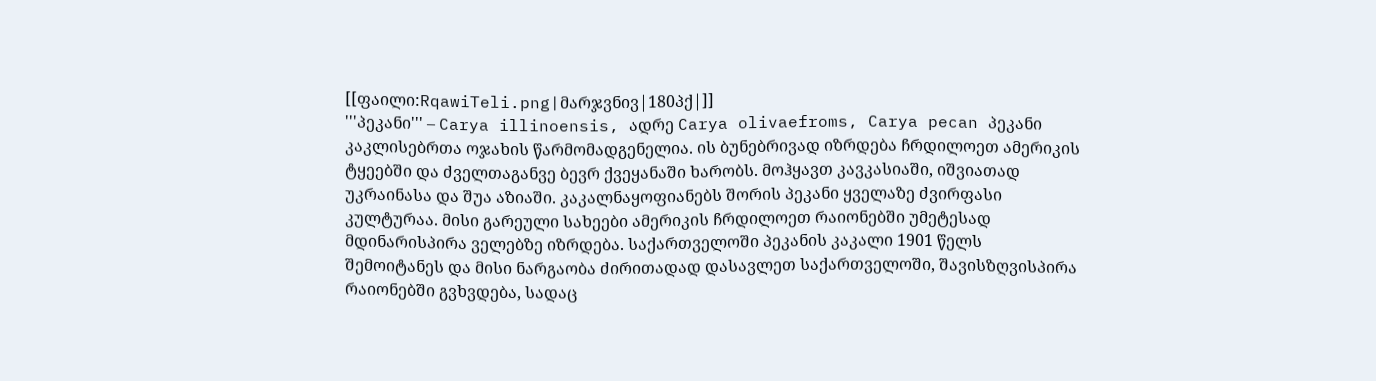[[ფაილი:RqawiTeli.png|მარჯვნივ|180პქ|]]
'''პეკანი''' – Carya illinoensis, ადრე Carya olivaefroms, Carya pecan პეკანი კაკლისებრთა ოჯახის წარმომადგენელია. ის ბუნებრივად იზრდება ჩრდილოეთ ამერიკის ტყეებში და ძველთაგანვე ბევრ ქვეყანაში ხარობს. მოჰყავთ კავკასიაში, იშვიათად უკრაინასა და შუა აზიაში. კაკალნაყოფიანებს შორის პეკანი ყველაზე ძვირფასი კულტურაა. მისი გარეული სახეები ამერიკის ჩრდილოეთ რაიონებში უმეტესად მდინარისპირა ველებზე იზრდება. საქართველოში პეკანის კაკალი 1901 წელს შემოიტანეს და მისი ნარგაობა ძირითადად დასავლეთ საქართველოში, შავისზღვისპირა რაიონებში გვხვდება, სადაც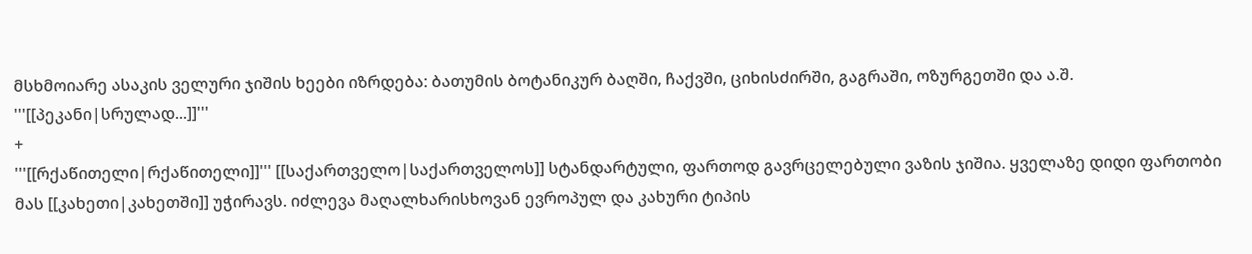მსხმოიარე ასაკის ველური ჯიშის ხეები იზრდება: ბათუმის ბოტანიკურ ბაღში, ჩაქვში, ციხისძირში, გაგრაში, ოზურგეთში და ა.შ. '''[[პეკანი|სრულად...]]'''
+
'''[[რქაწითელი|რქაწითელი]]''' [[საქართველო|საქართველოს]] სტანდარტული, ფართოდ გავრცელებული ვაზის ჯიშია. ყველაზე დიდი ფართობი მას [[კახეთი|კახეთში]] უჭირავს. იძლევა მაღალხარისხოვან ევროპულ და კახური ტიპის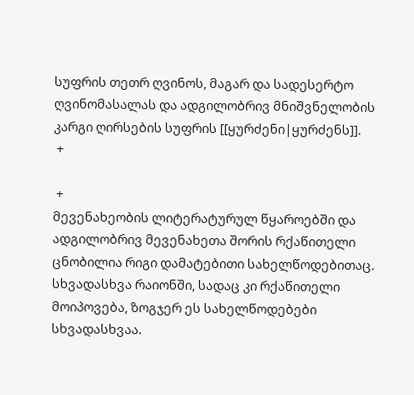სუფრის თეთრ ღვინოს, მაგარ და სადესერტო ღვინომასალას და ადგილობრივ მნიშვნელობის კარგი ღირსების სუფრის [[ყურძენი|ყურძენს]].
 +

 +
მევენახეობის ლიტერატურულ წყაროებში და ადგილობრივ მევენახეთა შორის რქაწითელი ცნობილია რიგი დამატებითი სახელწოდებითაც. სხვადასხვა რაიონში, სადაც კი რქაწითელი მოიპოვება, ზოგჯერ ეს სახელწოდებები სხვადასხვაა.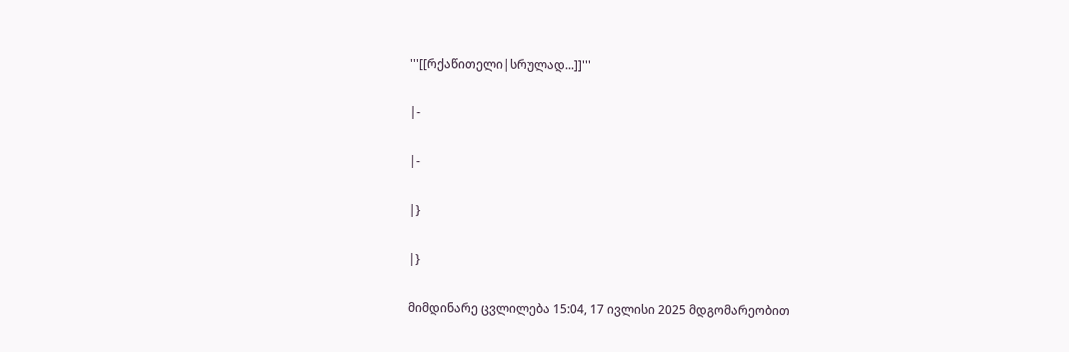'''[[რქაწითელი|სრულად...]]'''

|-

|-

|}

|}

მიმდინარე ცვლილება 15:04, 17 ივლისი 2025 მდგომარეობით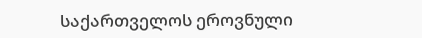საქართველოს ეროვნული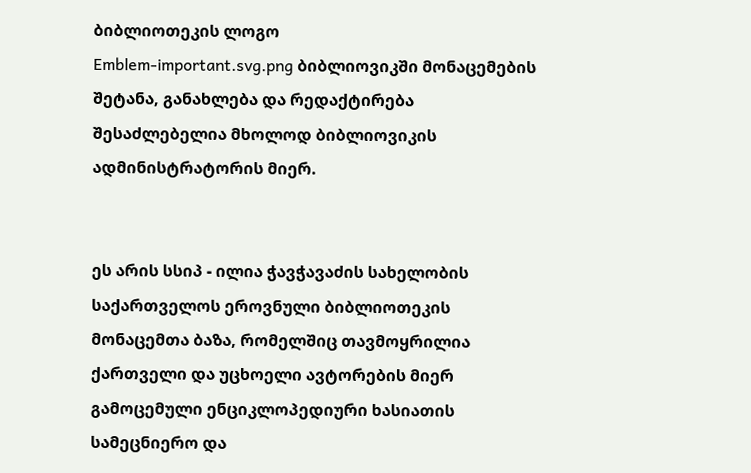ბიბლიოთეკის ლოგო
Emblem-important.svg.png ბიბლიოვიკში მონაცემების შეტანა, განახლება და რედაქტირება შესაძლებელია მხოლოდ ბიბლიოვიკის ადმინისტრატორის მიერ.


ეს არის სსიპ - ილია ჭავჭავაძის სახელობის საქართველოს ეროვნული ბიბლიოთეკის მონაცემთა ბაზა, რომელშიც თავმოყრილია ქართველი და უცხოელი ავტორების მიერ გამოცემული ენციკლოპედიური ხასიათის სამეცნიერო და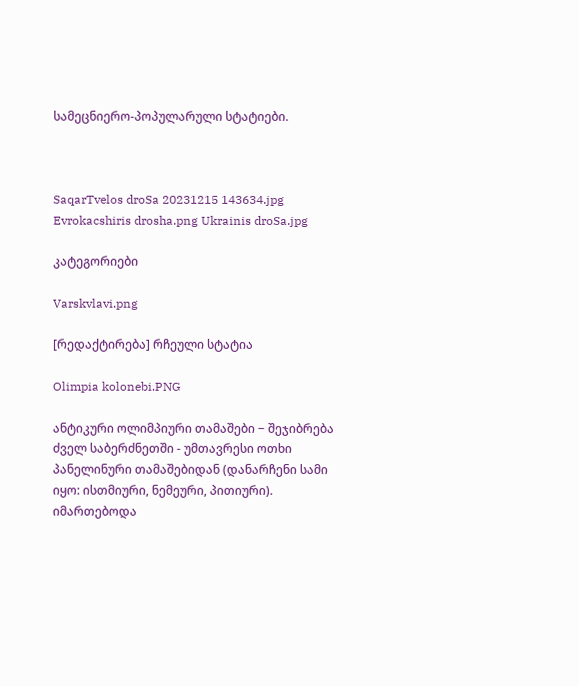სამეცნიერო-პოპულარული სტატიები.



SaqarTvelos droSa 20231215 143634.jpg Evrokacshiris drosha.png Ukrainis droSa.jpg

კატეგორიები

Varskvlavi.png

[რედაქტირება] რჩეული სტატია

Olimpia kolonebi.PNG

ანტიკური ოლიმპიური თამაშები − შეჯიბრება ძველ საბერძნეთში - უმთავრესი ოთხი პანელინური თამაშებიდან (დანარჩენი სამი იყო: ისთმიური, ნემეური, პითიური). იმართებოდა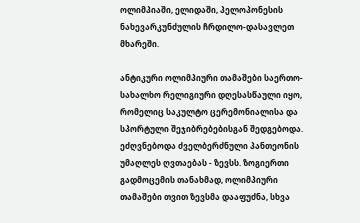ოლიმპიაში, ელიდაში, პელოპონესის ნახევარკუნძულის ჩრდილო-დასავლეთ მხარეში.

ანტიკური ოლიმპიური თამაშები საერთო-სახალხო რელიგიური დღესასწაული იყო, რომელიც საკულტო ცერემონიალისა და სპორტული შეჯიბრებებისგან შედგებოდა. ეძღვნებოდა ძველბერძნული პანთეონის უმაღლეს ღვთაებას - ზევსს. ზოგიერთი გადმოცემის თანახმად, ოლიმპიური თამაშები თვით ზევსმა დააფუძნა, სხვა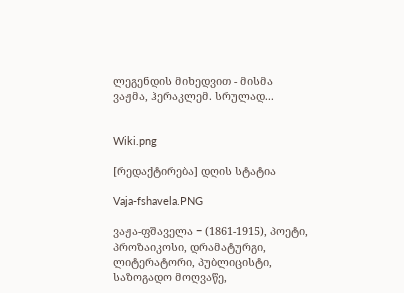ლეგენდის მიხედვით - მისმა ვაჟმა, ჰერაკლემ. სრულად...


Wiki.png

[რედაქტირება] დღის სტატია

Vaja-fshavela.PNG

ვაჟა-ფშაველა − (1861-1915), პოეტი, პროზაიკოსი, დრამატურგი, ლიტერატორი, პუბლიცისტი, საზოგადო მოღვაწე,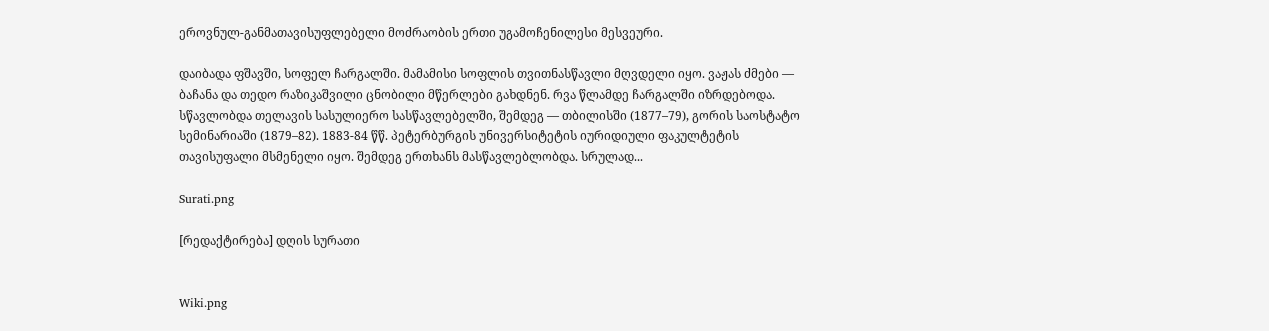ეროვნულ-განმათავისუფლებელი მოძრაობის ერთი უგამოჩენილესი მესვეური.

დაიბადა ფშავში, სოფელ ჩარგალში. მამამისი სოფლის თვითნასწავლი მღვდელი იყო. ვაჟას ძმები — ბაჩანა და თედო რაზიკაშვილი ცნობილი მწერლები გახდნენ. რვა წლამდე ჩარგალში იზრდებოდა. სწავლობდა თელავის სასულიერო სასწავლებელში, შემდეგ — თბილისში (1877–79), გორის საოსტატო სემინარიაში (1879–82). 1883-84 წწ. პეტერბურგის უნივერსიტეტის იურიდიული ფაკულტეტის თავისუფალი მსმენელი იყო. შემდეგ ერთხანს მასწავლებლობდა. სრულად...

Surati.png

[რედაქტირება] დღის სურათი


Wiki.png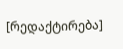[რედაქტირება]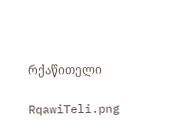რქაწითელი

RqawiTeli.png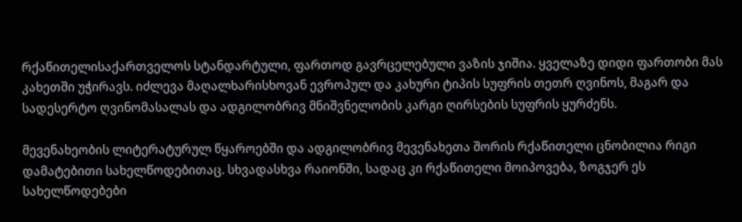რქაწითელისაქართველოს სტანდარტული, ფართოდ გავრცელებული ვაზის ჯიშია. ყველაზე დიდი ფართობი მას კახეთში უჭირავს. იძლევა მაღალხარისხოვან ევროპულ და კახური ტიპის სუფრის თეთრ ღვინოს, მაგარ და სადესერტო ღვინომასალას და ადგილობრივ მნიშვნელობის კარგი ღირსების სუფრის ყურძენს.

მევენახეობის ლიტერატურულ წყაროებში და ადგილობრივ მევენახეთა შორის რქაწითელი ცნობილია რიგი დამატებითი სახელწოდებითაც. სხვადასხვა რაიონში, სადაც კი რქაწითელი მოიპოვება, ზოგჯერ ეს სახელწოდებები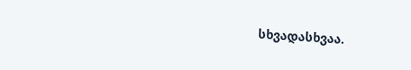სხვადასხვაა.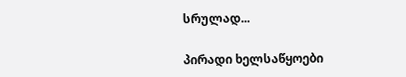სრულად...

პირადი ხელსაწყოები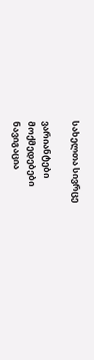სახელთა სივრცე

ვარიანტები
მოქმედებები
ნავიგაცია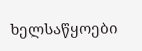ხელსაწყოები